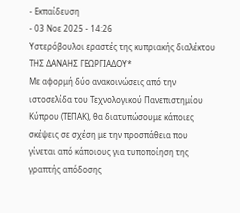- Εκπαίδευση
- 03 Νοε 2025 - 14:26
Υστερόβουλοι εραστές της κυπριακής διαλέκτου
ΤΗΣ ΔΑΝΑΗΣ ΓΕΩΡΓΙΑΔΟΥ*
Με αφορμή δύο ανακοινώσεις από την ιστοσελίδα του Τεχνολογικού Πανεπιστημίου Κύπρου (ΤΕΠΑΚ), θα διατυπώσουμε κάποιες σκέψεις σε σχέση με την προσπάθεια που γίνεται από κάποιους για τυποποίηση της γραπτής απόδοσης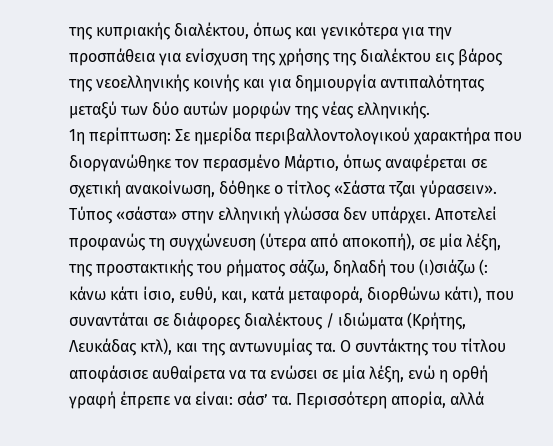της κυπριακής διαλέκτου, όπως και γενικότερα για την προσπάθεια για ενίσχυση της χρήσης της διαλέκτου εις βάρος της νεοελληνικής κοινής και για δημιουργία αντιπαλότητας μεταξύ των δύο αυτών μορφών της νέας ελληνικής.
1η περίπτωση: Σε ημερίδα περιβαλλοντολογικού χαρακτήρα που διοργανώθηκε τον περασμένο Μάρτιο, όπως αναφέρεται σε σχετική ανακοίνωση, δόθηκε ο τίτλος «Σάστα τζαι γύρασειν».
Τύπος «σάστα» στην ελληνική γλώσσα δεν υπάρχει. Αποτελεί προφανώς τη συγχώνευση (ύτερα από αποκοπή), σε μία λέξη, της προστακτικής του ρήματος σάζω, δηλαδή του (ι)σιάζω (: κάνω κάτι ίσιο, ευθύ, και, κατά μεταφορά, διορθώνω κάτι), που συναντάται σε διάφορες διαλέκτους / ιδιώματα (Κρήτης, Λευκάδας κτλ), και της αντωνυμίας τα. Ο συντάκτης του τίτλου αποφάσισε αυθαίρετα να τα ενώσει σε μία λέξη, ενώ η ορθή γραφή έπρεπε να είναι: σάσ’ τα. Περισσότερη απορία, αλλά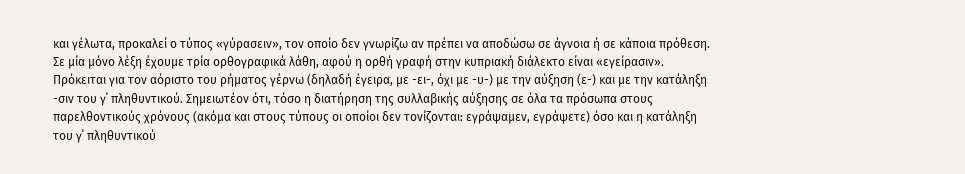και γέλωτα, προκαλεί ο τύπος «γύρασειν», τον οποίο δεν γνωρίζω αν πρέπει να αποδώσω σε άγνοια ή σε κάποια πρόθεση. Σε μία μόνο λέξη έχουμε τρία ορθογραφικά λάθη, αφού η ορθή γραφή στην κυπριακή διάλεκτο είναι «εγείρασιν». Πρόκειται για τον αόριστο του ρήματος γέρνω (δηλαδή έγειρα, με -ει-, όχι με -υ-) με την αύξηση (ε-) και με την κατάληξη -σιν του γ΄ πληθυντικού. Σημειωτέον ότι, τόσο η διατήρηση της συλλαβικής αύξησης σε όλα τα πρόσωπα στους παρελθοντικούς χρόνους (ακόμα και στους τύπους οι οποίοι δεν τονίζονται: εγράψαμεν, εγράψετε) όσο και η κατάληξη του γ΄ πληθυντικού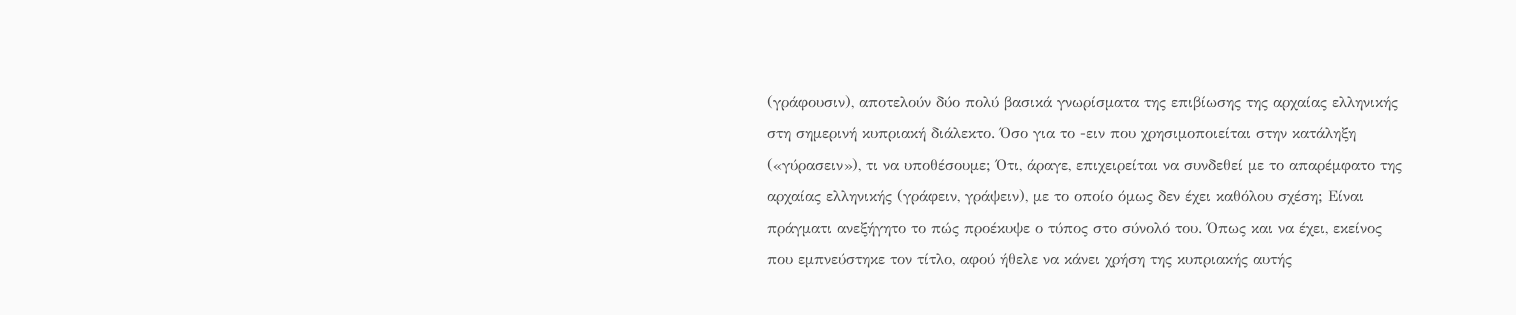(γράφουσιν), αποτελούν δύο πολύ βασικά γνωρίσματα της επιβίωσης της αρχαίας ελληνικής στη σημερινή κυπριακή διάλεκτο. Όσο για το -ειν που χρησιμοποιείται στην κατάληξη («γύρασειν»), τι να υποθέσουμε; Ότι, άραγε, επιχειρείται να συνδεθεί με το απαρέμφατο της αρχαίας ελληνικής (γράφειν, γράψειν), με το οποίο όμως δεν έχει καθόλου σχέση; Είναι πράγματι ανεξήγητο το πώς προέκυψε ο τύπος στο σύνολό του. Όπως και να έχει, εκείνος που εμπνεύστηκε τον τίτλο, αφού ήθελε να κάνει χρήση της κυπριακής αυτής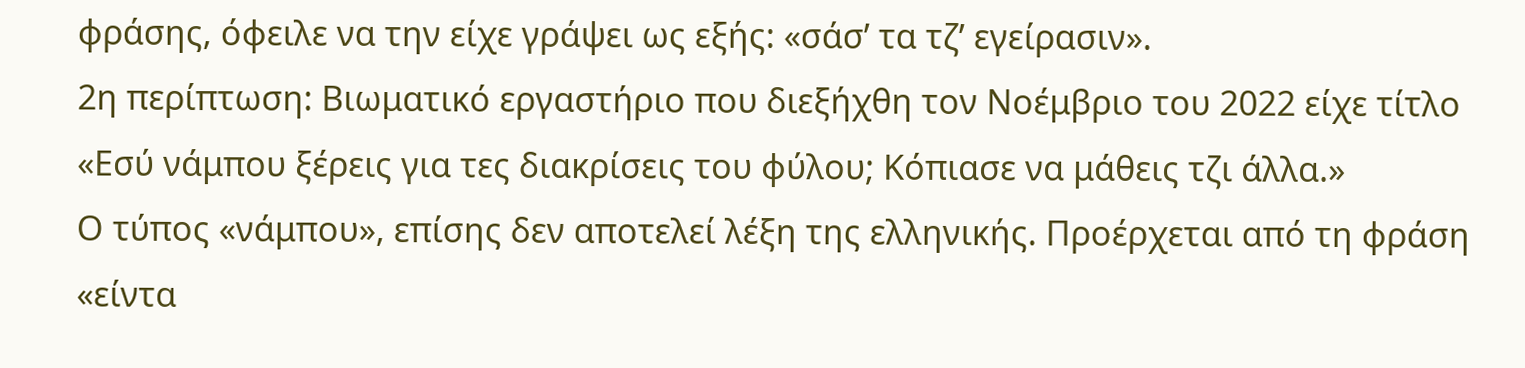φράσης, όφειλε να την είχε γράψει ως εξής: «σάσ’ τα τζ’ εγείρασιν».
2η περίπτωση: Βιωματικό εργαστήριο που διεξήχθη τον Νοέμβριο του 2022 είχε τίτλο «Εσύ νάμπου ξέρεις για τες διακρίσεις του φύλου; Κόπιασε να μάθεις τζι άλλα.»
Ο τύπος «νάμπου», επίσης δεν αποτελεί λέξη της ελληνικής. Προέρχεται από τη φράση «είντα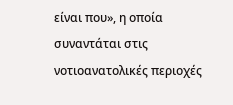είναι που», η οποία συναντάται στις νοτιοανατολικές περιοχές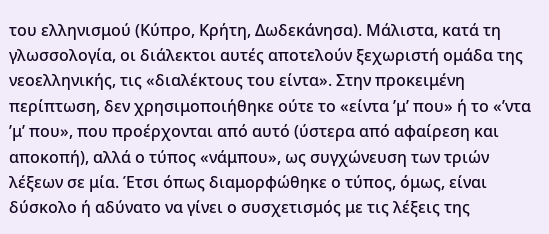του ελληνισμού (Κύπρο, Κρήτη, Δωδεκάνησα). Μάλιστα, κατά τη γλωσσολογία, οι διάλεκτοι αυτές αποτελούν ξεχωριστή ομάδα της νεοελληνικής, τις «διαλέκτους του είντα». Στην προκειμένη περίπτωση, δεν χρησιμοποιήθηκε ούτε το «είντα ’μ’ που» ή το «’ντα ’μ’ που», που προέρχονται από αυτό (ύστερα από αφαίρεση και αποκοπή), αλλά ο τύπος «νάμπου», ως συγχώνευση των τριών λέξεων σε μία. Έτσι όπως διαμορφώθηκε ο τύπος, όμως, είναι δύσκολο ή αδύνατο να γίνει ο συσχετισμός με τις λέξεις της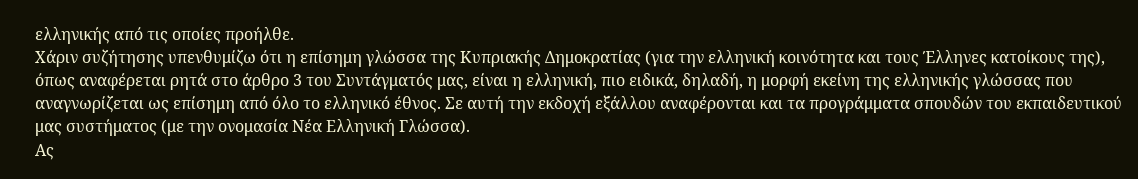ελληνικής από τις οποίες προήλθε.
Χάριν συζήτησης υπενθυμίζω ότι η επίσημη γλώσσα της Κυπριακής Δημοκρατίας (για την ελληνική κοινότητα και τους Έλληνες κατοίκους της), όπως αναφέρεται ρητά στο άρθρο 3 του Συντάγματός μας, είναι η ελληνική, πιο ειδικά, δηλαδή, η μορφή εκείνη της ελληνικής γλώσσας που αναγνωρίζεται ως επίσημη από όλο το ελληνικό έθνος. Σε αυτή την εκδοχή εξάλλου αναφέρονται και τα προγράμματα σπουδών του εκπαιδευτικού μας συστήματος (με την ονομασία Νέα Ελληνική Γλώσσα).
Ας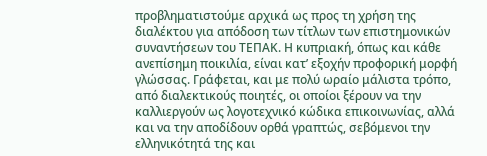προβληματιστούμε αρχικά ως προς τη χρήση της διαλέκτου για απόδοση των τίτλων των επιστημονικών συναντήσεων του ΤΕΠΑΚ. Η κυπριακή, όπως και κάθε ανεπίσημη ποικιλία, είναι κατ’ εξοχήν προφορική μορφή γλώσσας. Γράφεται, και με πολύ ωραίο μάλιστα τρόπο, από διαλεκτικούς ποιητές, οι οποίοι ξέρουν να την καλλιεργούν ως λογοτεχνικό κώδικα επικοινωνίας, αλλά και να την αποδίδουν ορθά γραπτώς, σεβόμενοι την ελληνικότητά της και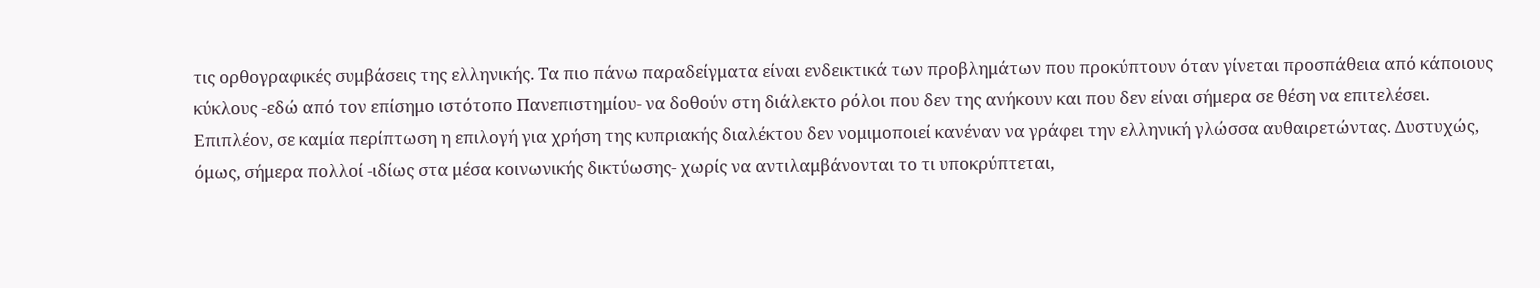τις ορθογραφικές συμβάσεις της ελληνικής. Τα πιο πάνω παραδείγματα είναι ενδεικτικά των προβλημάτων που προκύπτουν όταν γίνεται προσπάθεια από κάποιους κύκλους -εδώ από τον επίσημο ιστότοπο Πανεπιστημίου- να δοθούν στη διάλεκτο ρόλοι που δεν της ανήκουν και που δεν είναι σήμερα σε θέση να επιτελέσει.
Επιπλέον, σε καμία περίπτωση η επιλογή για χρήση της κυπριακής διαλέκτου δεν νομιμοποιεί κανέναν να γράφει την ελληνική γλώσσα αυθαιρετώντας. Δυστυχώς, όμως, σήμερα πολλοί -ιδίως στα μέσα κοινωνικής δικτύωσης- χωρίς να αντιλαμβάνονται το τι υποκρύπτεται,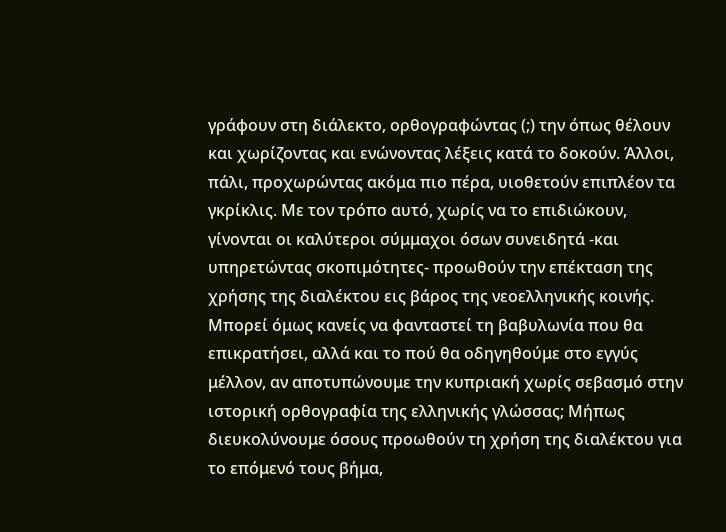γράφουν στη διάλεκτο, ορθογραφώντας (;) την όπως θέλουν και χωρίζοντας και ενώνοντας λέξεις κατά το δοκούν. Άλλοι, πάλι, προχωρώντας ακόμα πιο πέρα, υιοθετούν επιπλέον τα γκρίκλις. Με τον τρόπο αυτό, χωρίς να το επιδιώκουν, γίνονται οι καλύτεροι σύμμαχοι όσων συνειδητά -και υπηρετώντας σκοπιμότητες- προωθούν την επέκταση της χρήσης της διαλέκτου εις βάρος της νεοελληνικής κοινής. Μπορεί όμως κανείς να φανταστεί τη βαβυλωνία που θα επικρατήσει, αλλά και το πού θα οδηγηθούμε στο εγγύς μέλλον, αν αποτυπώνουμε την κυπριακή χωρίς σεβασμό στην ιστορική ορθογραφία της ελληνικής γλώσσας; Μήπως διευκολύνουμε όσους προωθούν τη χρήση της διαλέκτου για το επόμενό τους βήμα,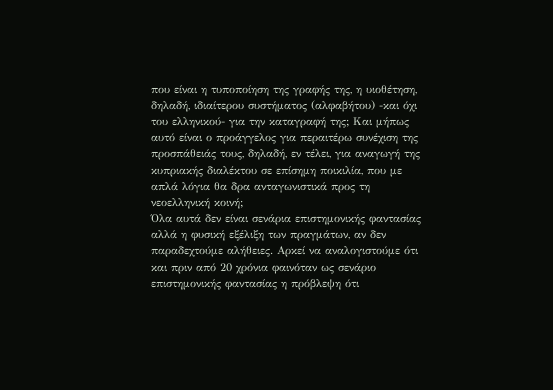που είναι η τυποποίηση της γραφής της, η υιοθέτηση, δηλαδή, ιδιαίτερου συστήματος (αλφαβήτου) -και όχι του ελληνικού- για την καταγραφή της; Και μήπως αυτό είναι ο προάγγελος για περαιτέρω συνέχιση της προσπάθειάς τους, δηλαδή, εν τέλει, για αναγωγή της κυπριακής διαλέκτου σε επίσημη ποικιλία, που με απλά λόγια θα δρα ανταγωνιστικά προς τη νεοελληνική κοινή;
Όλα αυτά δεν είναι σενάρια επιστημονικής φαντασίας αλλά η φυσική εξέλιξη των πραγμάτων, αν δεν παραδεχτούμε αλήθειες. Αρκεί να αναλογιστούμε ότι και πριν από 20 χρόνια φαινόταν ως σενάριο επιστημονικής φαντασίας η πρόβλεψη ότι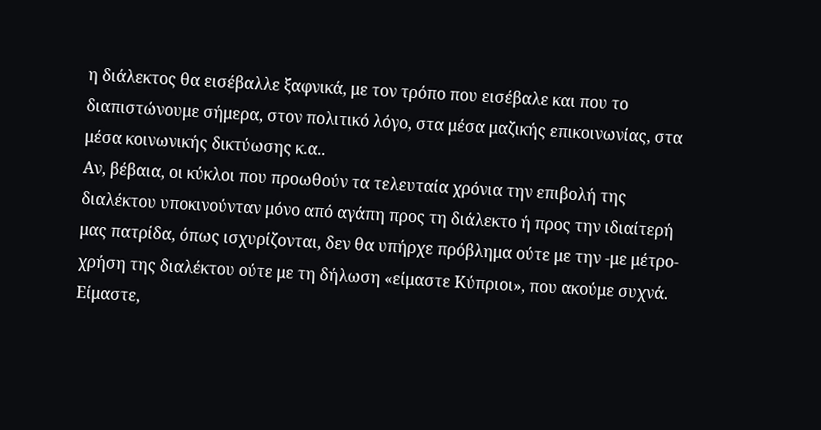η διάλεκτος θα εισέβαλλε ξαφνικά, με τον τρόπο που εισέβαλε και που το διαπιστώνουμε σήμερα, στον πολιτικό λόγο, στα μέσα μαζικής επικοινωνίας, στα μέσα κοινωνικής δικτύωσης κ.α..
Αν, βέβαια, οι κύκλοι που προωθούν τα τελευταία χρόνια την επιβολή της διαλέκτου υποκινούνταν μόνο από αγάπη προς τη διάλεκτο ή προς την ιδιαίτερή μας πατρίδα, όπως ισχυρίζονται, δεν θα υπήρχε πρόβλημα ούτε με την -με μέτρο- χρήση της διαλέκτου ούτε με τη δήλωση «είμαστε Κύπριοι», που ακούμε συχνά. Είμαστε,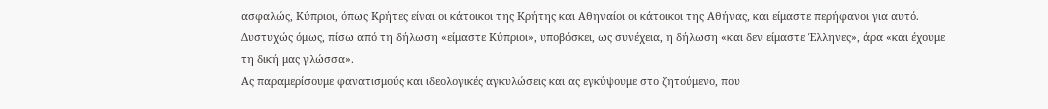ασφαλώς, Κύπριοι, όπως Κρήτες είναι οι κάτοικοι της Κρήτης και Αθηναίοι οι κάτοικοι της Αθήνας, και είμαστε περήφανοι για αυτό. Δυστυχώς όμως, πίσω από τη δήλωση «είμαστε Κύπριοι», υποβόσκει, ως συνέχεια, η δήλωση «και δεν είμαστε Έλληνες», άρα «και έχουμε τη δική μας γλώσσα».
Ας παραμερίσουμε φανατισμούς και ιδεολογικές αγκυλώσεις και ας εγκύψουμε στο ζητούμενο, που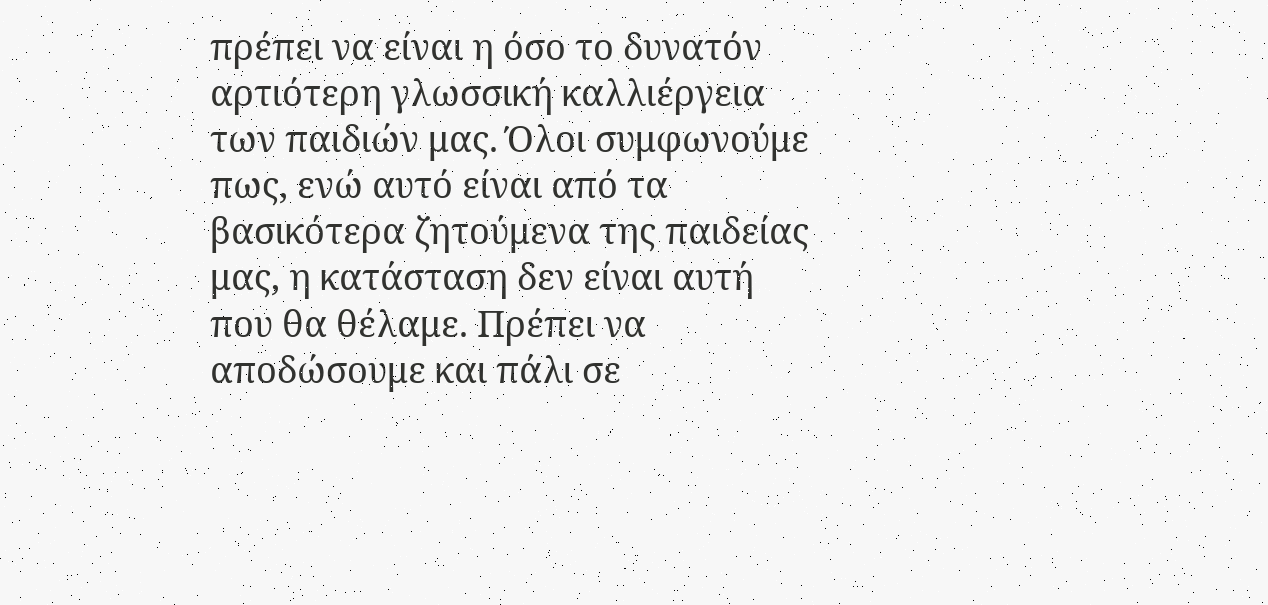πρέπει να είναι η όσο το δυνατόν αρτιότερη γλωσσική καλλιέργεια των παιδιών μας. Όλοι συμφωνούμε πως, ενώ αυτό είναι από τα βασικότερα ζητούμενα της παιδείας μας, η κατάσταση δεν είναι αυτή που θα θέλαμε. Πρέπει να αποδώσουμε και πάλι σε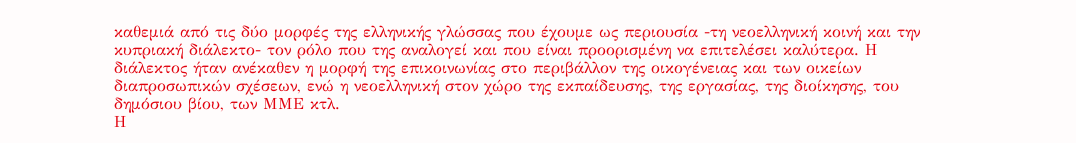καθεμιά από τις δύο μορφές της ελληνικής γλώσσας που έχουμε ως περιουσία -τη νεοελληνική κοινή και την κυπριακή διάλεκτο- τον ρόλο που της αναλογεί και που είναι προορισμένη να επιτελέσει καλύτερα. Η διάλεκτος ήταν ανέκαθεν η μορφή της επικοινωνίας στο περιβάλλον της οικογένειας και των οικείων διαπροσωπικών σχέσεων, ενώ η νεοελληνική στον χώρο της εκπαίδευσης, της εργασίας, της διοίκησης, του δημόσιου βίου, των ΜΜΕ κτλ.
Η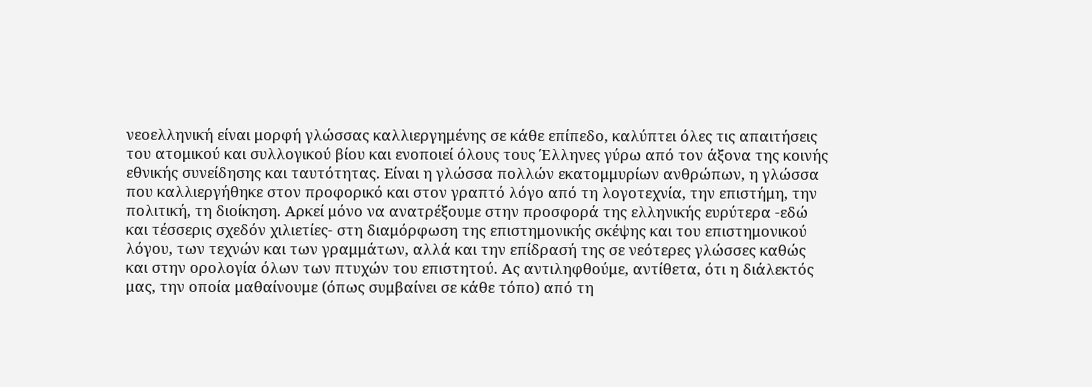νεοελληνική είναι μορφή γλώσσας καλλιεργημένης σε κάθε επίπεδο, καλύπτει όλες τις απαιτήσεις του ατομικού και συλλογικού βίου και ενοποιεί όλους τους Έλληνες γύρω από τον άξονα της κοινής εθνικής συνείδησης και ταυτότητας. Είναι η γλώσσα πολλών εκατομμυρίων ανθρώπων, η γλώσσα που καλλιεργήθηκε στον προφορικό και στον γραπτό λόγο από τη λογοτεχνία, την επιστήμη, την πολιτική, τη διοίκηση. Αρκεί μόνο να ανατρέξουμε στην προσφορά της ελληνικής ευρύτερα -εδώ και τέσσερις σχεδόν χιλιετίες- στη διαμόρφωση της επιστημονικής σκέψης και του επιστημονικού λόγου, των τεχνών και των γραμμάτων, αλλά και την επίδρασή της σε νεότερες γλώσσες καθώς και στην ορολογία όλων των πτυχών του επιστητού. Ας αντιληφθούμε, αντίθετα, ότι η διάλεκτός μας, την οποία μαθαίνουμε (όπως συμβαίνει σε κάθε τόπο) από τη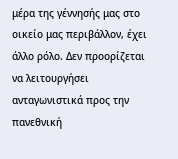μέρα της γέννησής μας στο οικείο μας περιβάλλον, έχει άλλο ρόλο. Δεν προορίζεται να λειτουργήσει ανταγωνιστικά προς την πανεθνική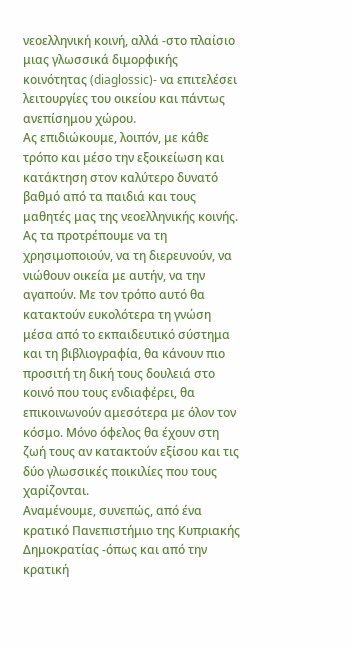νεοελληνική κοινή, αλλά -στο πλαίσιο μιας γλωσσικά διμορφικής κοινότητας (diaglossic)- να επιτελέσει λειτουργίες του οικείου και πάντως ανεπίσημου χώρου.
Ας επιδιώκουμε, λοιπόν, με κάθε τρόπο και μέσο την εξοικείωση και κατάκτηση στον καλύτερο δυνατό βαθμό από τα παιδιά και τους μαθητές μας της νεοελληνικής κοινής. Ας τα προτρέπουμε να τη χρησιμοποιούν, να τη διερευνούν, να νιώθουν οικεία με αυτήν, να την αγαπούν. Με τον τρόπο αυτό θα κατακτούν ευκολότερα τη γνώση μέσα από το εκπαιδευτικό σύστημα και τη βιβλιογραφία, θα κάνουν πιο προσιτή τη δική τους δουλειά στο κοινό που τους ενδιαφέρει, θα επικοινωνούν αμεσότερα με όλον τον κόσμο. Μόνο όφελος θα έχουν στη ζωή τους αν κατακτούν εξίσου και τις δύο γλωσσικές ποικιλίες που τους χαρίζονται.
Αναμένουμε, συνεπώς, από ένα κρατικό Πανεπιστήμιο της Κυπριακής Δημοκρατίας -όπως και από την κρατική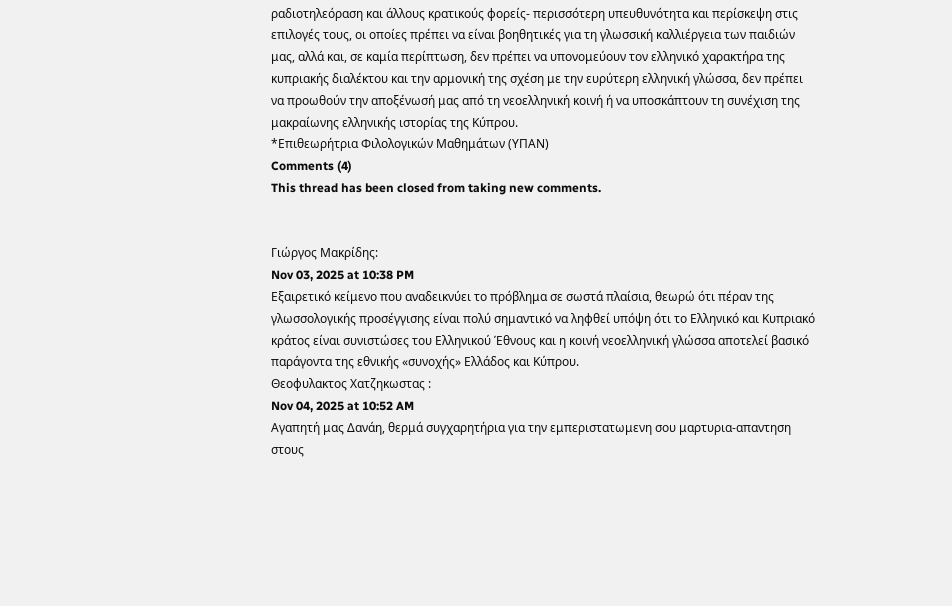ραδιοτηλεόραση και άλλους κρατικούς φορείς- περισσότερη υπευθυνότητα και περίσκεψη στις επιλογές τους, οι οποίες πρέπει να είναι βοηθητικές για τη γλωσσική καλλιέργεια των παιδιών μας, αλλά και, σε καμία περίπτωση, δεν πρέπει να υπονομεύουν τον ελληνικό χαρακτήρα της κυπριακής διαλέκτου και την αρμονική της σχέση με την ευρύτερη ελληνική γλώσσα, δεν πρέπει να προωθούν την αποξένωσή μας από τη νεοελληνική κοινή ή να υποσκάπτουν τη συνέχιση της μακραίωνης ελληνικής ιστορίας της Κύπρου.
*Επιθεωρήτρια Φιλολογικών Μαθημάτων (ΥΠΑΝ)
Comments (4)
This thread has been closed from taking new comments.


Γιώργος Μακρίδης:
Nov 03, 2025 at 10:38 PM
Εξαιρετικό κείμενο που αναδεικνύει το πρόβλημα σε σωστά πλαίσια, θεωρώ ότι πέραν της γλωσσολογικής προσέγγισης είναι πολύ σημαντικό να ληφθεί υπόψη ότι το Ελληνικό και Κυπριακό κράτος είναι συνιστώσες του Ελληνικού Έθνους και η κοινή νεοελληνική γλώσσα αποτελεί βασικό παράγοντα της εθνικής «συνοχής» Ελλάδος και Κύπρου.
Θεοφυλακτος Χατζηκωστας :
Nov 04, 2025 at 10:52 AM
Αγαπητή μας Δανάη, θερμά συγχαρητήρια για την εμπεριστατωμενη σου μαρτυρια-απαντηση στους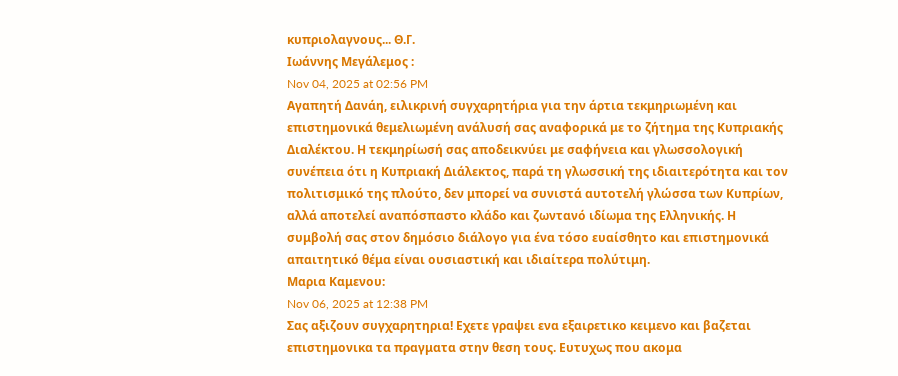κυπριολαγνους... Θ.Γ.
Ιωάννης Μεγάλεμος :
Nov 04, 2025 at 02:56 PM
Αγαπητή Δανάη, ειλικρινή συγχαρητήρια για την άρτια τεκμηριωμένη και επιστημονικά θεμελιωμένη ανάλυσή σας αναφορικά με το ζήτημα της Κυπριακής Διαλέκτου. Η τεκμηρίωσή σας αποδεικνύει με σαφήνεια και γλωσσολογική συνέπεια ότι η Κυπριακή Διάλεκτος, παρά τη γλωσσική της ιδιαιτερότητα και τον πολιτισμικό της πλούτο, δεν μπορεί να συνιστά αυτοτελή γλώσσα των Κυπρίων, αλλά αποτελεί αναπόσπαστο κλάδο και ζωντανό ιδίωμα της Ελληνικής. Η συμβολή σας στον δημόσιο διάλογο για ένα τόσο ευαίσθητο και επιστημονικά απαιτητικό θέμα είναι ουσιαστική και ιδιαίτερα πολύτιμη.
Μαρια Καμενου:
Nov 06, 2025 at 12:38 PM
Σας αξιζουν συγχαρητηρια! Εχετε γραψει ενα εξαιρετικο κειμενο και βαζεται επιστημονικα τα πραγματα στην θεση τους. Ευτυχως που ακομα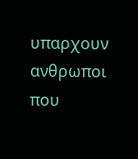υπαρχουν ανθρωποι που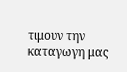τιμουν την καταγωγη μας